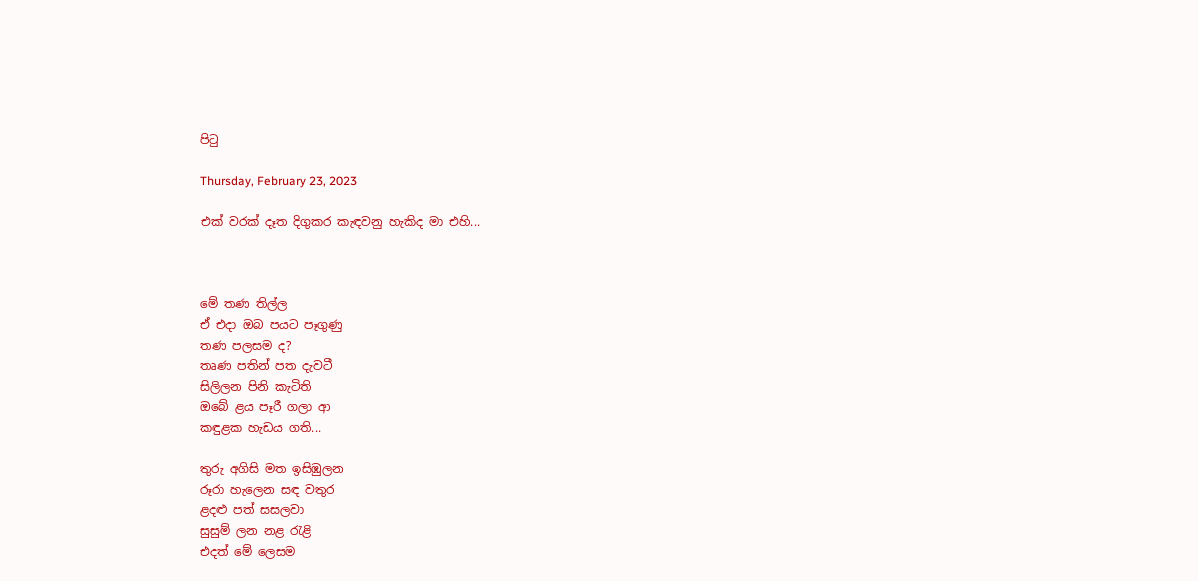පිටු

Thursday, February 23, 2023

එක් වරක් දෑත දිගුකර කැඳවනු හැකිද මා එහි...



මේ තණ තිල්ල
ඒ එදා ඔබ පයට පෑගුණු
තණ පලසම ද?
තෘණ පතින් පත දැවටී
සිලිලන පිනි කැටිති
ඔබේ ළය පෑරී ගලා ආ
කඳුළක හැඩය ගති...

තුරු අගිසි මත ඉසිඹුලන
රූරා හැලෙන සඳ වතුර
ළදළු පත් සසලවා
සුසුම් ලන නළ රැළි
එදත් මේ ලෙසම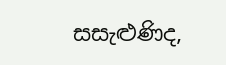සසැළුණිද,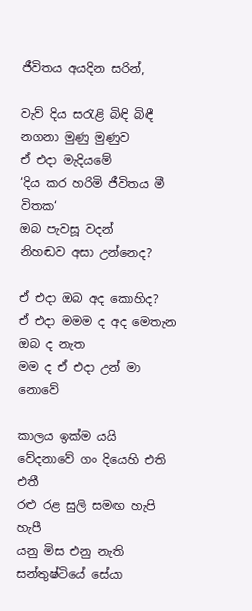ජීවිතය අයදින සරින්,

වැව් දිය සරැළි බිඳි බිඳී
නගනා මුණු මුණුව
ඒ එදා මැදියමේ
‘දිය කර හරිමි ජීවිතය මී විතක‘
ඔබ පැවසූ වදන්
නිහඬව අසා උන්නෙද?

ඒ එදා ඔබ අද කොහිද?
ඒ එදා මමම ද අද මෙතැන
ඔබ ද නැත
මම ද ඒ එදා උන් මා නොවේ

කාලය ඉක්ම යයි
වේදනාවේ ගං දියෙහි එති එතී
රළු රළ සුලි සමඟ හැපි හැපී
යනු මිස එනු නැති
සන්තුෂ්ටියේ සේයා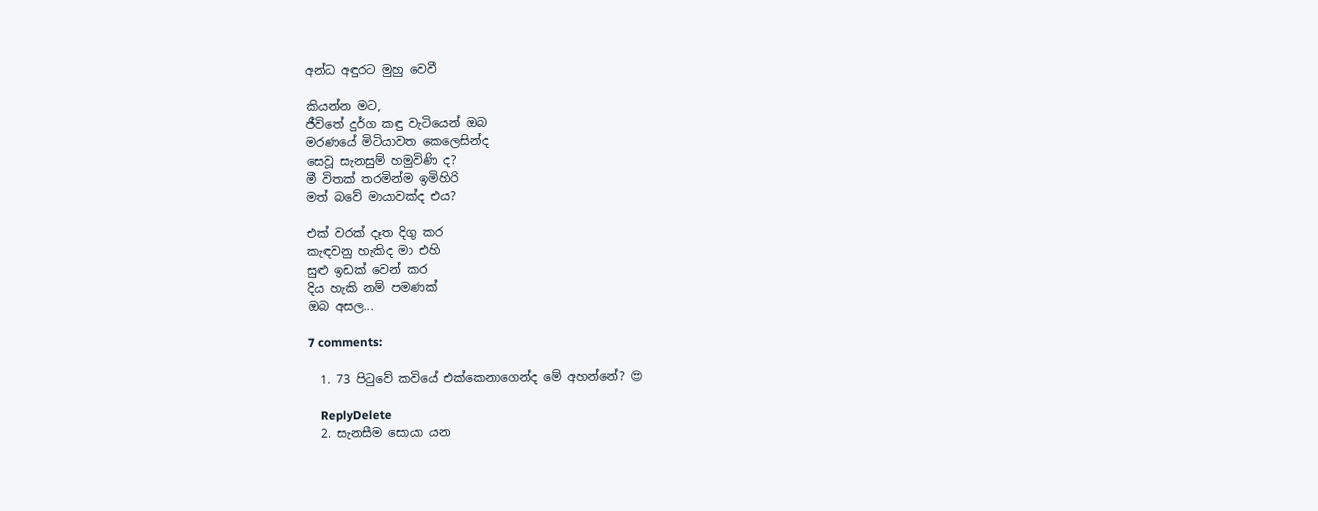අන්ධ අඳුරට මුහු වෙවී

කියන්න මට,
ජීවිතේ දුර්ග කඳු වැටියෙන් ඔබ
මරණයේ මිටියාවත කෙලෙසින්ද
සෙවූ සැනසුම් හමුවිණි ද?
මී විතක් තරමින්ම ඉමිහිරි
මත් බවේ මායාවක්ද එය?

එක් වරක් දෑත දිගු කර
කැඳවනු හැකිද මා එහි
සුළු ඉඩක් වෙන් කර
දිය හැකි නම් පමණක්
ඔබ අසල...

7 comments:

  1. 73 පිටුවේ කවියේ එක්කෙනාගෙන්ද මේ අහන්නේ? 😍

    ReplyDelete
  2. සැනසීම සොයා යන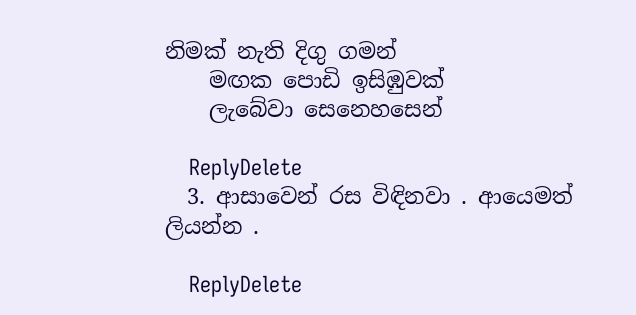නිමක් නැති දිගු ගමන්
    මඟක පොඩි ඉසිඹුවක්
    ලැබේවා සෙනෙහසෙන්

    ReplyDelete
  3. ආසාවෙන් රස විඳිනවා . ආයෙමත් ලියන්න .

    ReplyDelete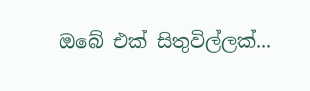ඔබේ එක් සිතුවිල්ලක්...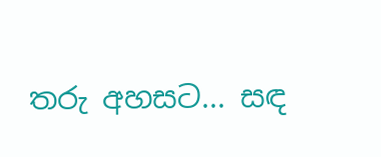තරු අහසට... සඳ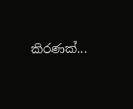කිරණක්...